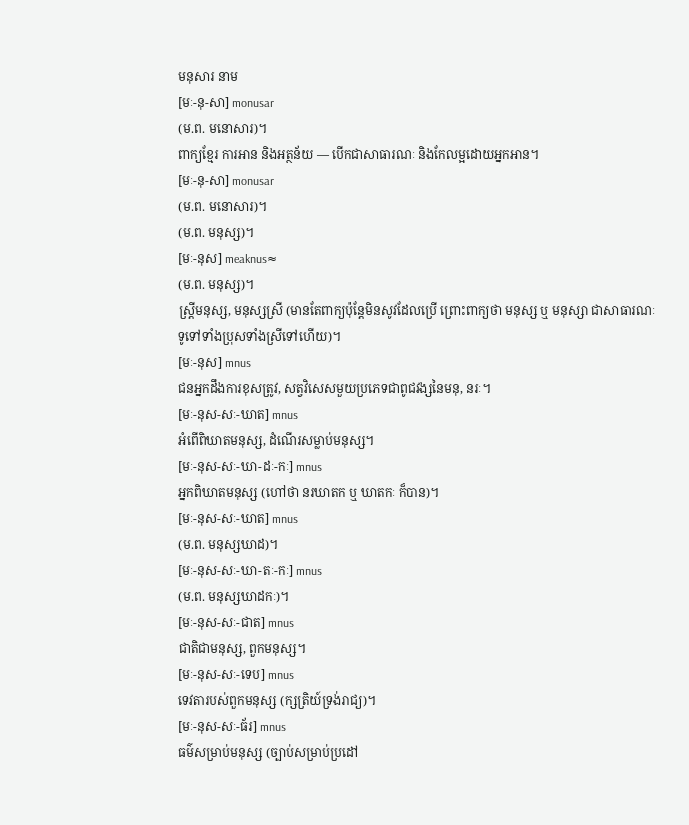មនុសារ នាម
[មៈ-នុ-សា] monusar
(ម.ព. មនោសារ)។
ពាក្យខ្មែរ ការអាន និងអត្ថន័យ — បើកជាសាធារណៈ និងកែលម្អដោយអ្នកអាន។
[មៈ-នុ-សា] monusar
(ម.ព. មនោសារ)។
(ម.ព. មនុស្ស)។
[មៈ-នុស] meaknus≈
(ម.ព. មនុស្ស)។
ស្ត្រីមនុស្ស, មនុស្សស្រី (មានតែពាក្យប៉ុន្តែមិនសូវដែលប្រើ ព្រោះពាក្យថា មនុស្ស ឬ មនុស្សា ជាសាធារណៈទូទៅទាំងប្រុសទាំងស្រីទៅហើយ)។
[មៈ-នុស] mnus
ជនអ្នកដឹងការខុសត្រូវ, សត្វវិសេសមួយប្រភេទជាពូជវង្សនៃមនុ, នរៈ។
[មៈ-នុស-សៈ-ឃាត] mnus
អំពើពិឃាតមនុស្ស, ដំណើរសម្លាប់មនុស្ស។
[មៈ-នុស-សៈ-ឃា-ដៈ-កៈ] mnus
អ្នកពិឃាតមនុស្ស (ហៅថា នរឃាតក ឬ ឃាតកៈ ក៏បាន)។
[មៈ-នុស-សៈ-ឃាត] mnus
(ម.ព. មនុស្សឃាដ)។
[មៈ-នុស-សៈ-ឃា-តៈ-កៈ] mnus
(ម.ព. មនុស្សឃាដកៈ)។
[មៈ-នុស-សៈ-ជាត] mnus
ជាតិជាមនុស្ស, ពួកមនុស្ស។
[មៈ-នុស-សៈ-ទេប] mnus
ទេវតារបស់ពួកមនុស្ស (ក្សត្រិយ៍ទ្រង់រាជ្យ)។
[មៈ-នុស-សៈ-ធ័រ] mnus
ធម៌សម្រាប់មនុស្ស (ច្បាប់សម្រាប់ប្រដៅ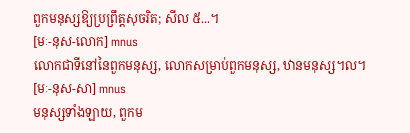ពួកមនុស្សឱ្យប្រព្រឹត្តសុចរិត; សីល ៥...។
[មៈ-នុស-លោក] mnus
លោកជាទីនៅនៃពួកមនុស្ស, លោកសម្រាប់ពួកមនុស្ស, ឋានមនុស្ស។ល។
[មៈ-នុស-សា] mnus
មនុស្សទាំងឡាយ, ពួកម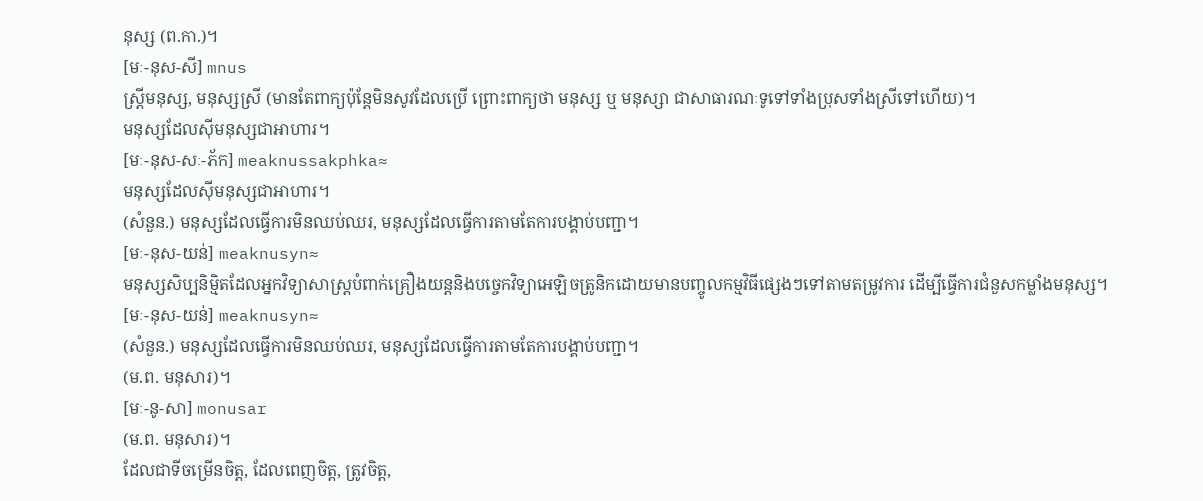នុស្ស (ព.កា.)។
[មៈ-នុស-សី] mnus
ស្ត្រីមនុស្ស, មនុស្សស្រី (មានតែពាក្យប៉ុន្តែមិនសូវដែលប្រើ ព្រោះពាក្យថា មនុស្ស ឬ មនុស្សា ជាសាធារណៈទូទៅទាំងប្រុសទាំងស្រីទៅហើយ)។
មនុស្សដែលស៊ីមនុស្សជាអាហារ។
[មៈ-នុស-សៈ-ភ័ក] meaknussakphka≈
មនុស្សដែលស៊ីមនុស្សជាអាហារ។
(សំនួន.) មនុស្សដែលធ្វើការមិនឈប់ឈរ, មនុស្សដែលធ្វើការតាមតែការបង្គាប់បញ្ជា។
[មៈ-នុស-យន់] meaknusyn≈
មនុស្សសិប្បនិម្មិតដែលអ្នកវិទ្យាសាស្ត្របំពាក់គ្រឿងយន្តនិងបច្ចេកវិទ្យាអេឡិចត្រូនិកដោយមានបញ្ចូលកម្មវិធីផ្សេងៗទៅតាមតម្រូវការ ដើម្បីធ្វើការជំនួសកម្លាំងមនុស្ស។
[មៈ-នុស-យន់] meaknusyn≈
(សំនួន.) មនុស្សដែលធ្វើការមិនឈប់ឈរ, មនុស្សដែលធ្វើការតាមតែការបង្គាប់បញ្ជា។
(ម.ព. មនុសារ)។
[មៈ-នូ-សា] monusar
(ម.ព. មនុសារ)។
ដែលជាទីចម្រើនចិត្ត, ដែលពេញចិត្ត, ត្រូវចិត្ត,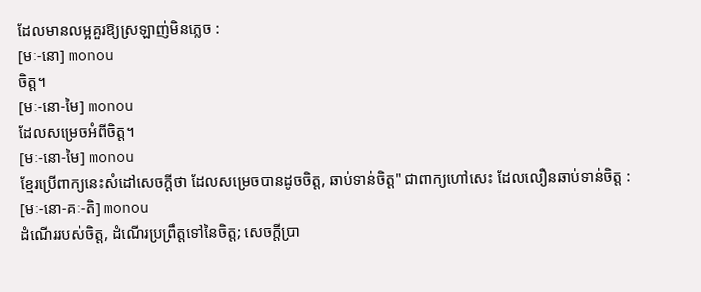ដែលមានលម្អគួរឱ្យស្រឡាញ់មិនភ្លេច :
[មៈ-នោ] monou
ចិត្ត។
[មៈ-នោ-មៃ] monou
ដែលសម្រេចអំពីចិត្ត។
[មៈ-នោ-មៃ] monou
ខ្មែរប្រើពាក្យនេះសំដៅសេចក្ដីថា ដែលសម្រេចបានដូចចិត្ត, ឆាប់ទាន់ចិត្ត" ជាពាក្យហៅសេះ ដែលលឿនឆាប់ទាន់ចិត្ត :
[មៈ-នោ-គៈ-តិ] monou
ដំណើររបស់ចិត្ត, ដំណើរប្រព្រឹត្តទៅនៃចិត្ត; សេចក្ដីប្រា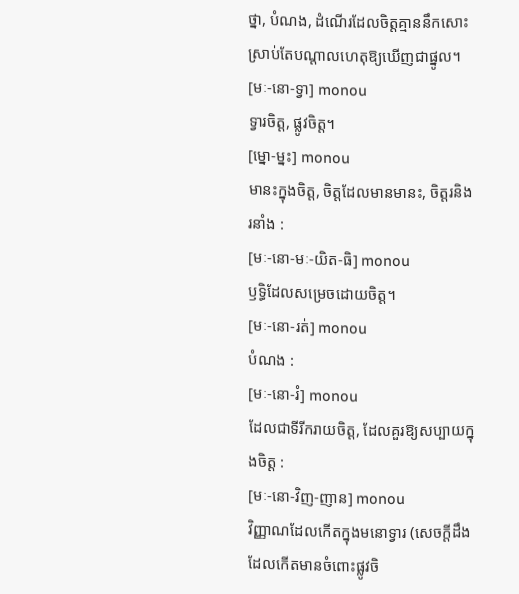ថ្នា, បំណង, ដំណើរដែលចិត្តគ្មាននឹកសោះ ស្រាប់តែបណ្ដាលហេតុឱ្យឃើញជាផ្នូល។
[មៈ-នោ-ទ្វា] monou
ទ្វារចិត្ត, ផ្លូវចិត្ត។
[ម្នោ-ម្នះ] monou
មានះក្នុងចិត្ត, ចិត្តដែលមានមានះ, ចិត្តរនិងរនាំង :
[មៈ-នោ-មៈ-យិត-ធិ] monou
ឫទ្ធិដែលសម្រេចដោយចិត្ត។
[មៈ-នោ-រត់] monou
បំណង :
[មៈ-នោ-រំ] monou
ដែលជាទីរីករាយចិត្ត, ដែលគួរឱ្យសប្បាយក្នុងចិត្ត :
[មៈ-នោ-វិញ-ញាន] monou
វិញ្ញាណដែលកើតក្នុងមនោទ្វារ (សេចក្ដីដឹងដែលកើតមានចំពោះផ្លូវចិ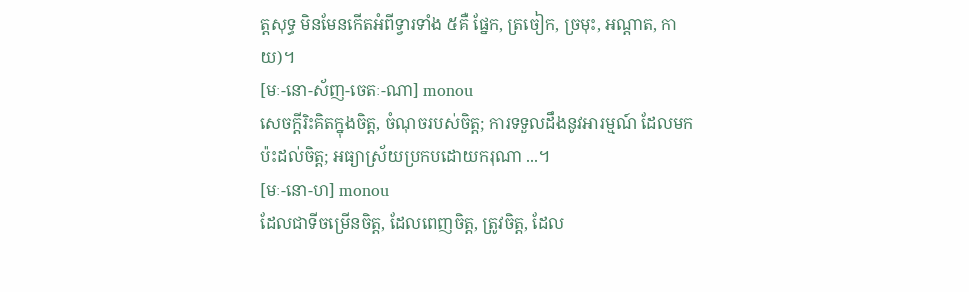ត្តសុទ្ធ មិនមែនកើតអំពីទ្វារទាំង ៥គឺ ផ្នែក, ត្រចៀក, ច្រមុះ, អណ្ដាត, កាយ)។
[មៈ-នោ-ស័ញ-ចេតៈ-ណា] monou
សេចក្ដីរិះគិតក្នុងចិត្ត, ចំណុចរបស់ចិត្ត; ការទទួលដឹងនូវអារម្មណ៍ ដែលមកប៉ះដល់ចិត្ត; អធ្យាស្រ័យប្រកបដោយករុណា ...។
[មៈ-នោ-ហ] monou
ដែលជាទីចម្រើនចិត្ត, ដែលពេញចិត្ត, ត្រូវចិត្ត, ដែល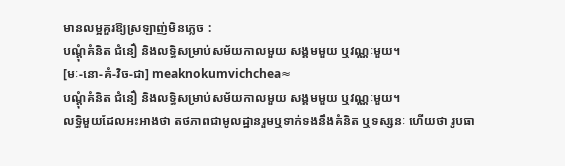មានលម្អគួរឱ្យស្រឡាញ់មិនភ្លេច :
បណ្ដុំគំនិត ជំនឿ និងលទ្ធិសម្រាប់សម័យកាលមួយ សង្គមមួយ ឬវណ្ណៈមួយ។
[មៈ-នោ-គំ-វិច-ជា] meaknokumvichchea≈
បណ្ដុំគំនិត ជំនឿ និងលទ្ធិសម្រាប់សម័យកាលមួយ សង្គមមួយ ឬវណ្ណៈមួយ។
លទ្ធិមួយដែលអះអាងថា តថភាពជាមូលដ្ឋានរួមឬទាក់ទងនឹងគំនិត ឬទស្សនៈ ហើយថា រូបធា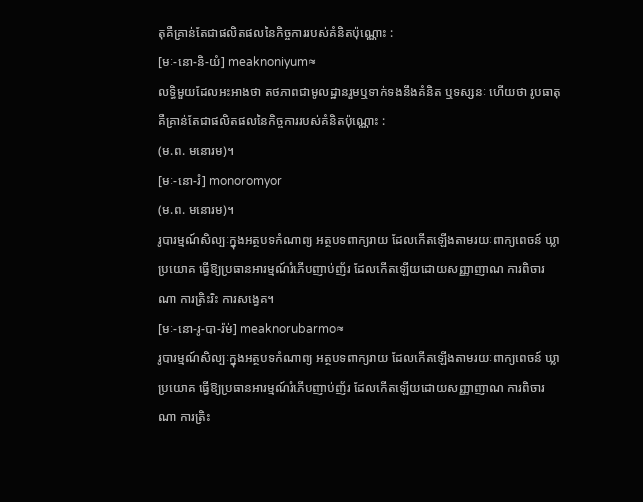តុគឺគ្រាន់តែជាផលិតផលនៃកិច្ចការរបស់គំនិតប៉ុណ្ណោះ :
[មៈ-នោ-និ-យំ] meaknoniyum≈
លទ្ធិមួយដែលអះអាងថា តថភាពជាមូលដ្ឋានរួមឬទាក់ទងនឹងគំនិត ឬទស្សនៈ ហើយថា រូបធាតុគឺគ្រាន់តែជាផលិតផលនៃកិច្ចការរបស់គំនិតប៉ុណ្ណោះ :
(ម.ព. មនោរម)។
[មៈ-នោ-រំ] monoromyor
(ម.ព. មនោរម)។
រូបារម្មណ៍សិល្បៈក្នុងអត្ថបទកំណាព្យ អត្ថបទពាក្យរាយ ដែលកើតឡើងតាមរយៈពាក្យពេចន៍ ឃ្លាប្រយោគ ធ្វើឱ្យប្រធានអារម្មណ៍រំភើបញាប់ញ័រ ដែលកើតឡើយដោយសញ្ញាញាណ ការពិចារណា ការត្រិះរិះ ការសង្វេគ។
[មៈ-នោ-រូ-បា-រ៉ម់] meaknorubarmo≈
រូបារម្មណ៍សិល្បៈក្នុងអត្ថបទកំណាព្យ អត្ថបទពាក្យរាយ ដែលកើតឡើងតាមរយៈពាក្យពេចន៍ ឃ្លាប្រយោគ ធ្វើឱ្យប្រធានអារម្មណ៍រំភើបញាប់ញ័រ ដែលកើតឡើយដោយសញ្ញាញាណ ការពិចារណា ការត្រិះ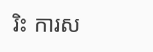រិះ ការស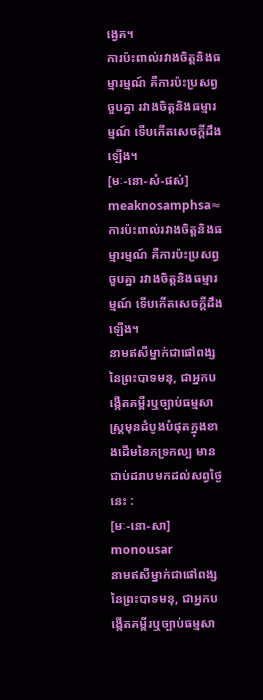ង្វេគ។
ការប៉ះពាល់រវាងចិត្តនិងធម្មារម្មណ៍ គឺការប៉ះប្រសព្វចួបគ្នា រវាងចិត្តនិងធម្មារម្មណ៍ ទើបកើតសេចក្ដីដឹងឡើង។
[មៈ-នោ-សំ-ផស់] meaknosamphsa≈
ការប៉ះពាល់រវាងចិត្តនិងធម្មារម្មណ៍ គឺការប៉ះប្រសព្វចួបគ្នា រវាងចិត្តនិងធម្មារម្មណ៍ ទើបកើតសេចក្ដីដឹងឡើង។
នាមឥសីម្នាក់ជាផៅពង្សនៃព្រះបាទមនុ, ជាអ្នកបង្កើតគម្ពីរឬច្បាប់ធម្មសាស្ត្រមុនដំបូងបំផុតក្នុងខាងដើមនៃភទ្រកល្ប មានជាប់ដរាបមកដល់សព្វថ្ងៃនេះ :
[មៈ-នោ-សា] monousar
នាមឥសីម្នាក់ជាផៅពង្សនៃព្រះបាទមនុ, ជាអ្នកបង្កើតគម្ពីរឬច្បាប់ធម្មសា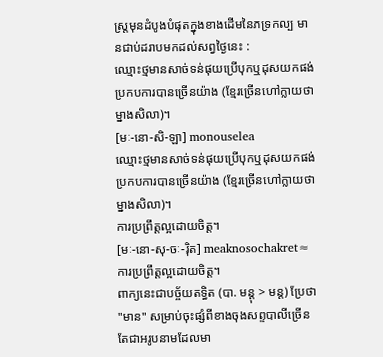ស្ត្រមុនដំបូងបំផុតក្នុងខាងដើមនៃភទ្រកល្ប មានជាប់ដរាបមកដល់សព្វថ្ងៃនេះ :
ឈ្មោះថ្មមានសាច់ទន់ផុយប្រើបុកឬដុសយកផង់ប្រកបការបានច្រើនយ៉ាង (ខ្មែរច្រើនហៅក្លាយថា ម្នាងសិលា)។
[មៈ-នោ-សិ-ឡា] monouselea
ឈ្មោះថ្មមានសាច់ទន់ផុយប្រើបុកឬដុសយកផង់ប្រកបការបានច្រើនយ៉ាង (ខ្មែរច្រើនហៅក្លាយថា ម្នាងសិលា)។
ការប្រព្រឹត្តល្អដោយចិត្ត។
[មៈ-នោ-សុ-ចៈ-រ៉ិត] meaknosochakret≈
ការប្រព្រឹត្តល្អដោយចិត្ត។
ពាក្យនេះជាបច្ច័យតទ្ធិត (បា. មន្តុ > មន្ត) ប្រែថា "មាន" សម្រាប់ចុះផ្សំពីខាងចុងសព្ទបាលីច្រើនតែជាអរូបនាមដែលមា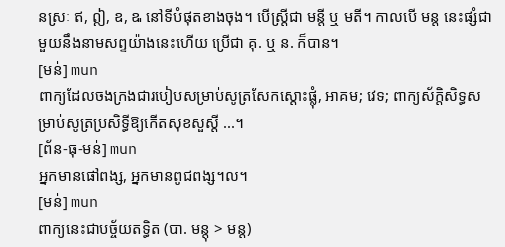នស្រៈ ឥ, ឦ, ឧ, ឩ នៅទីបំផុតខាងចុង។ បើស្ត្រីជា មន្តី ឬ មតី។ កាលបើ មន្ត នេះផ្សំជាមួយនឹងនាមសព្ទយ៉ាងនេះហើយ ប្រើជា គុ. ឬ ន. ក៏បាន។
[មន់] mun
ពាក្យដែលចងក្រងជារបៀបសម្រាប់សូត្រសែកស្ដោះផ្លុំ, អាគម; វេទ; ពាក្យស័ក្ដិសិទ្ធសម្រាប់សូត្រប្រសិទ្ធីឱ្យកើតសុខសួស្ដី ...។
[ព័ន-ធុ-មន់] mun
អ្នកមានផៅពង្ស, អ្នកមានពូជពង្ស។ល។
[មន់] mun
ពាក្យនេះជាបច្ច័យតទ្ធិត (បា. មន្តុ > មន្ត)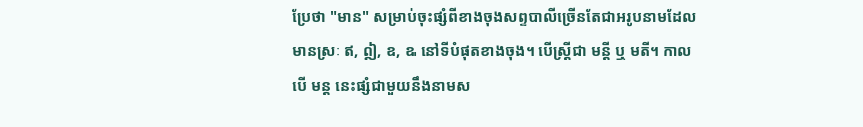ប្រែថា "មាន" សម្រាប់ចុះផ្សំពីខាងចុងសព្ទបាលីច្រើនតែជាអរូបនាមដែលមានស្រៈ ឥ, ឦ, ឧ, ឩ នៅទីបំផុតខាងចុង។ បើស្ត្រីជា មន្តី ឬ មតី។ កាលបើ មន្ត នេះផ្សំជាមួយនឹងនាមស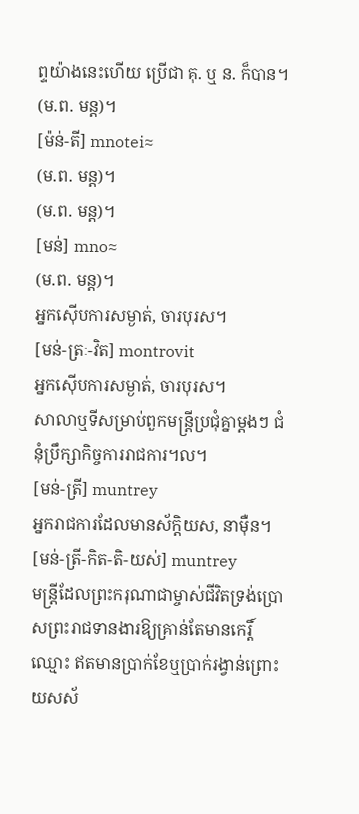ព្ទយ៉ាងនេះហើយ ប្រើជា គុ. ឬ ន. ក៏បាន។
(ម.ព. មន្ត)។
[ម៉ន់-តី] mnotei≈
(ម.ព. មន្ត)។
(ម.ព. មន្ត)។
[មន់] mno≈
(ម.ព. មន្ត)។
អ្នកស៊ើបការសម្ងាត់, ចារបុរស។
[មន់-ត្រៈ-វិត] montrovit
អ្នកស៊ើបការសម្ងាត់, ចារបុរស។
សាលាឬទីសម្រាប់ពួកមន្ត្រីប្រជុំគ្នាម្ដងៗ ជំនុំប្រឹក្សាកិច្ចការរាជការ។ល។
[មន់-ត្រី] muntrey
អ្នករាជការដែលមានស័ក្ដិយស, នាម៉ឺន។
[មន់-ត្រី-កិត-តិ-យស់] muntrey
មន្ត្រីដែលព្រះករុណាជាម្ចាស់ជីវិតទ្រង់ប្រោសព្រះរាជទានងារឱ្យគ្រាន់តែមានកេរ្តិ៍ឈ្មោះ ឥតមានប្រាក់ខែឬប្រាក់រង្វាន់ព្រោះយសស័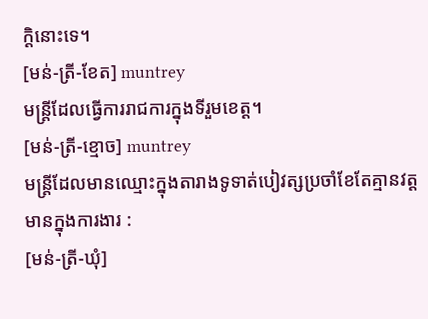ក្ដិនោះទេ។
[មន់-ត្រី-ខែត] muntrey
មន្ត្រីដែលធ្វើការរាជការក្នុងទីរួមខេត្ត។
[មន់-ត្រី-ខ្មោច] muntrey
មន្ត្រីដែលមានឈ្មោះក្នុងតារាងទូទាត់បៀវត្សប្រចាំខែតែគ្មានវត្តមានក្នុងការងារ :
[មន់-ត្រី-ឃុំ]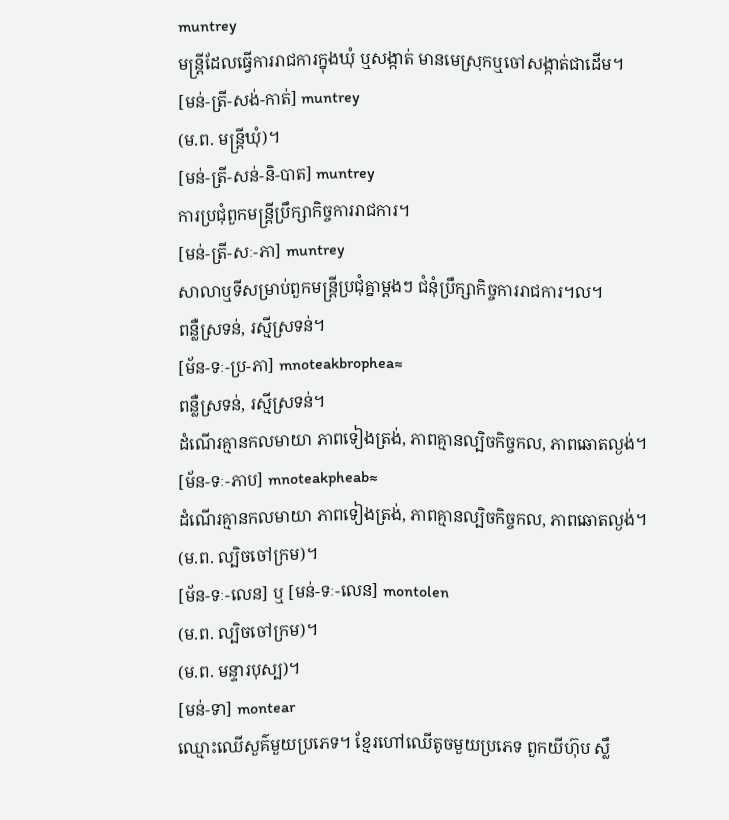muntrey
មន្ត្រីដែលធ្វើការរាជការក្នុងឃុំ ឬសង្កាត់ មានមេស្រុកឬចៅសង្កាត់ជាដើម។
[មន់-ត្រី-សង់-កាត់] muntrey
(ម.ព. មន្ត្រីឃុំ)។
[មន់-ត្រី-សន់-និ-បាត] muntrey
ការប្រជុំពួកមន្ត្រីប្រឹក្សាកិច្ចការរាជការ។
[មន់-ត្រី-សៈ-ភា] muntrey
សាលាឬទីសម្រាប់ពួកមន្ត្រីប្រជុំគ្នាម្ដងៗ ជំនុំប្រឹក្សាកិច្ចការរាជការ។ល។
ពន្លឺស្រទន់, រស្មីស្រទន់។
[ម័ន-ទៈ-ប្រ-ភា] mnoteakbrophea≈
ពន្លឺស្រទន់, រស្មីស្រទន់។
ដំណើរគ្មានកលមាយា ភាពទៀងត្រង់, ភាពគ្មានល្បិចកិច្ចកល, ភាពឆោតល្ងង់។
[ម័ន-ទៈ-ភាប] mnoteakpheab≈
ដំណើរគ្មានកលមាយា ភាពទៀងត្រង់, ភាពគ្មានល្បិចកិច្ចកល, ភាពឆោតល្ងង់។
(ម.ព. ល្បិចចៅក្រម)។
[ម័ន-ទៈ-លេន] ឬ [មន់-ទៈ-លេន] montolen
(ម.ព. ល្បិចចៅក្រម)។
(ម.ព. មន្ទារបុស្ប)។
[មន់-ទា] montear
ឈ្មោះឈើសួគ៌មួយប្រភេទ។ ខ្មែរហៅឈើតូចមួយប្រភេទ ពួកយីហ៊ុប ស្លឹ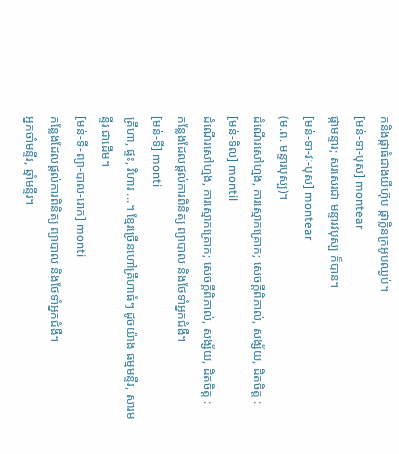កនិងផ្កាធំជាងយីហ៊ុប ផ្កាក្លិនក្រអូបឈ្ងប់។
[មន់-ទា-បុស] montear
ផ្កាមន្ទារ; សរសេរជា មន្ទារវបុស្ប ក៏បាន។
[មន់-ទា-វៈ-បុស] montear
(ម.ព. មន្ទារបុស្ប)។
ដំណើរសៅហ្មង, ការស្មោកគ្រោក; សេចក្ដីពិភាល់, សង្ស័យ, ដិតចិត្ត :
[មន់-ទិល] montil
ដំណើរសៅហ្មង, ការស្មោកគ្រោក; សេចក្ដីពិភាល់, សង្ស័យ, ដិតចិត្ត :
កន្លែងដែលផ្ដល់ការពិនិត្យ ព្យាបាល និងថែទាំអ្នកជំងឺ។
[មន់-ទី] monti
គ្រឹហា, ផ្ទះ, វិហារ ...។ ខ្មែរច្រើនហៅគ្រឹហាធំៗ ដូចយ៉ាង ធម្មមន្ទីរ, សារមន្ទីរ ជាដើម។
[មន់-ទី-ព្យា-បាល-រោក] monti
កន្លែងដែលផ្ដល់ការពិនិត្យ ព្យាបាល និងថែទាំអ្នកជំងឺ។
អ្នកចាំមន្ទីរ, ឆ្មាំមន្ទីរ។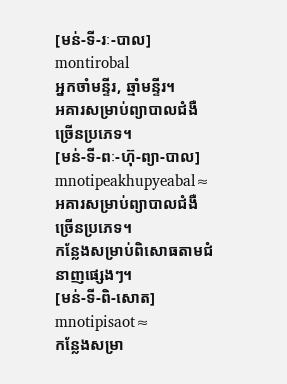[មន់-ទី-រៈ-បាល] montirobal
អ្នកចាំមន្ទីរ, ឆ្មាំមន្ទីរ។
អគារសម្រាប់ព្យាបាលជំងឺច្រើនប្រភេទ។
[មន់-ទី-ពៈ-ហ៊ុ-ព្យា-បាល] mnotipeakhupyeabal≈
អគារសម្រាប់ព្យាបាលជំងឺច្រើនប្រភេទ។
កន្លែងសម្រាប់ពិសោធតាមជំនាញផ្សេងៗ។
[មន់-ទី-ពិ-សោត] mnotipisaot≈
កន្លែងសម្រា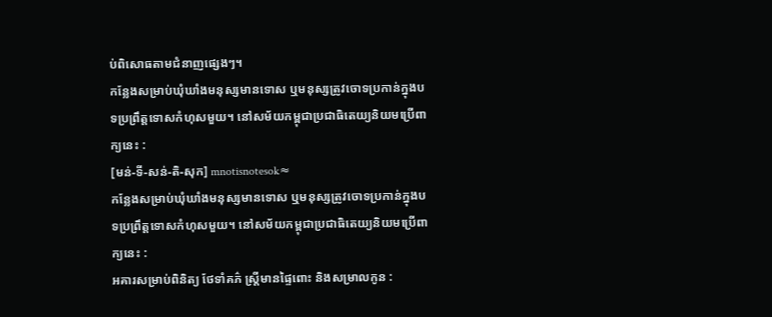ប់ពិសោធតាមជំនាញផ្សេងៗ។
កន្លែងសម្រាប់ឃុំឃាំងមនុស្សមានទោស ឬមនុស្សត្រូវចោទប្រកាន់ក្នុងបទប្រព្រឹត្តទោសកំហុសមួយ។ នៅសម័យកម្ពុជាប្រជាធិតេយ្យនិយមប្រើពាក្យនេះ :
[មន់-ទី-សន់-តិ-សុក] mnotisnotesok≈
កន្លែងសម្រាប់ឃុំឃាំងមនុស្សមានទោស ឬមនុស្សត្រូវចោទប្រកាន់ក្នុងបទប្រព្រឹត្តទោសកំហុសមួយ។ នៅសម័យកម្ពុជាប្រជាធិតេយ្យនិយមប្រើពាក្យនេះ :
អគារសម្រាប់ពិនិត្យ ថែទាំគភ៌ ស្ត្រីមានផ្ទៃពោះ និងសម្រាលកូន :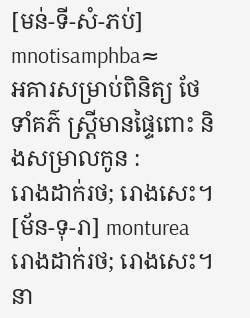[មន់-ទី-សំ-ភប់] mnotisamphba≈
អគារសម្រាប់ពិនិត្យ ថែទាំគភ៌ ស្ត្រីមានផ្ទៃពោះ និងសម្រាលកូន :
រោងដាក់រថ; រោងសេះ។
[ម័ន-ទុ-រា] monturea
រោងដាក់រថ; រោងសេះ។
នា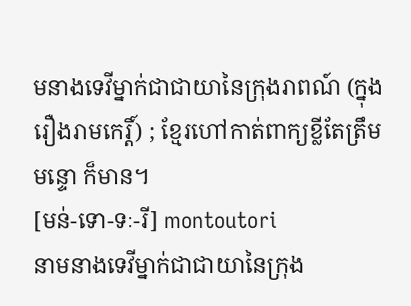មនាងទេវីម្នាក់ជាជាយានៃក្រុងរាពណ៍ (ក្នុងរឿងរាមកេរ្តិ៍) ; ខ្មែរហៅកាត់ពាក្យខ្លីតែត្រឹម មន្ទោ ក៏មាន។
[មន់-ទោ-ទៈ-រី] montoutori
នាមនាងទេវីម្នាក់ជាជាយានៃក្រុង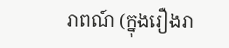រាពណ៍ (ក្នុងរឿងរា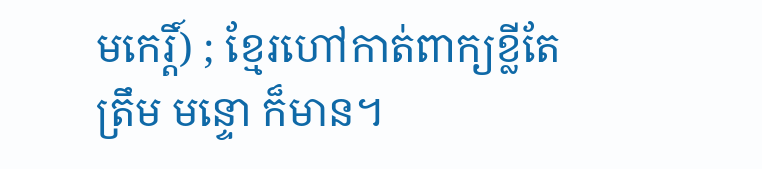មកេរ្តិ៍) ; ខ្មែរហៅកាត់ពាក្យខ្លីតែត្រឹម មន្ទោ ក៏មាន។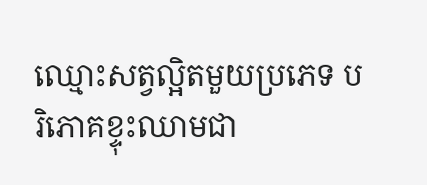ឈ្មោះសត្វល្អិតមួយប្រភេទ បរិភោគខ្ទុះឈាមជា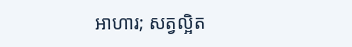អាហារ; សត្វល្អិត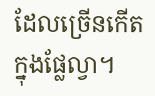ដែលច្រើនកើតក្នុងផ្លែល្វា។